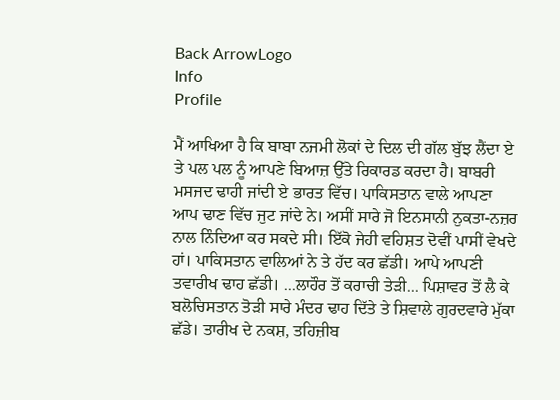Back ArrowLogo
Info
Profile

ਮੈਂ ਆਖਿਆ ਹੈ ਕਿ ਬਾਬਾ ਨਜਮੀ ਲੋਕਾਂ ਦੇ ਦਿਲ ਦੀ ਗੱਲ ਬੁੱਝ ਲੈਂਦਾ ਏ ਤੇ ਪਲ ਪਲ ਨੂੰ ਆਪਣੇ ਬਿਆਜ਼ ਉੱਤੇ ਰਿਕਾਰਡ ਕਰਦਾ ਹੈ। ਬਾਬਰੀ ਮਸਜਦ ਢਾਹੀ ਜਾਂਦੀ ਏ ਭਾਰਤ ਵਿੱਚ। ਪਾਕਿਸਤਾਨ ਵਾਲੇ ਆਪਣਾ ਆਪ ਢਾਣ ਵਿੱਚ ਜੁਟ ਜਾਂਦੇ ਨੇ। ਅਸੀਂ ਸਾਰੇ ਜੋ ਇਨਸਾਨੀ ਨੁਕਤਾ-ਨਜ਼ਰ ਨਾਲ ਨਿੰਦਿਆ ਕਰ ਸਕਦੇ ਸੀ। ਇੱਕੋ ਜੇਹੀ ਵਹਿਸ਼ਤ ਦੋਵੀਂ ਪਾਸੀਂ ਵੇਖਦੇ ਹਾਂ। ਪਾਕਿਸਤਾਨ ਵਾਲਿਆਂ ਨੇ ਤੇ ਹੱਦ ਕਰ ਛੱਡੀ। ਆਪੇ ਆਪਣੀ ਤਵਾਰੀਖ ਢਾਹ ਛੱਡੀ। ...ਲਾਹੌਰ ਤੋਂ ਕਰਾਚੀ ਤੇੜੀ... ਪਿਸ਼ਾਵਰ ਤੋਂ ਲੈ ਕੇ ਬਲੋਚਿਸਤਾਨ ਤੋੜੀ ਸਾਰੇ ਮੰਦਰ ਢਾਹ ਦਿੱਤੇ ਤੇ ਸ਼ਿਵਾਲੇ ਗੁਰਦਵਾਰੇ ਮੁੱਕਾ ਛੱਡੇ। ਤਾਰੀਖ ਦੇ ਨਕਸ਼, ਤਹਿਜ਼ੀਬ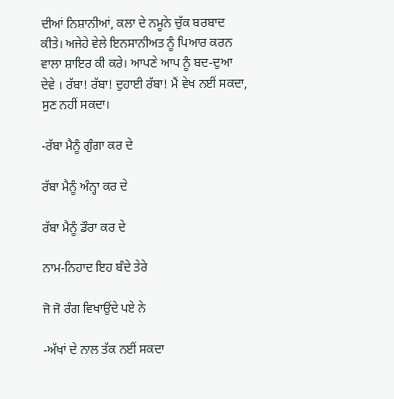ਦੀਆਂ ਨਿਸ਼ਾਨੀਆਂ, ਕਲਾ ਦੇ ਨਮੂਨੇ ਚੁੱਕ ਬਰਬਾਦ ਕੀਤੇ। ਅਜੇਹੇ ਵੇਲੇ ਇਨਸਾਨੀਅਤ ਨੂੰ ਪਿਆਰ ਕਰਨ ਵਾਲਾ ਸ਼ਾਇਰ ਕੀ ਕਰੇ। ਆਪਣੇ ਆਪ ਨੂੰ ਬਦ-ਦੁਆ ਦੇਵੇ । ਰੱਬਾ! ਰੱਬਾ! ਦੁਹਾਈ ਰੱਬਾ! ਮੈਂ ਵੇਖ ਨਈਂ ਸਕਦਾ, ਸੁਣ ਨਹੀਂ ਸਕਦਾ।

-ਰੱਬਾ ਮੈਨੂੰ ਗੁੰਗਾ ਕਰ ਦੇ

ਰੱਬਾ ਮੈਨੂੰ ਅੰਨ੍ਹਾ ਕਰ ਦੇ

ਰੱਬਾ ਮੈਨੂੰ ਡੌਰਾ ਕਰ ਦੇ

ਨਾਮ-ਨਿਹਾਦ ਇਹ ਬੰਦੇ ਤੇਰੇ

ਜੋ ਜੋ ਰੰਗ ਵਿਖਾਉਂਦੇ ਪਏ ਨੇ

-ਅੱਖਾਂ ਦੇ ਨਾਲ ਤੱਕ ਨਈਂ ਸਕਦਾ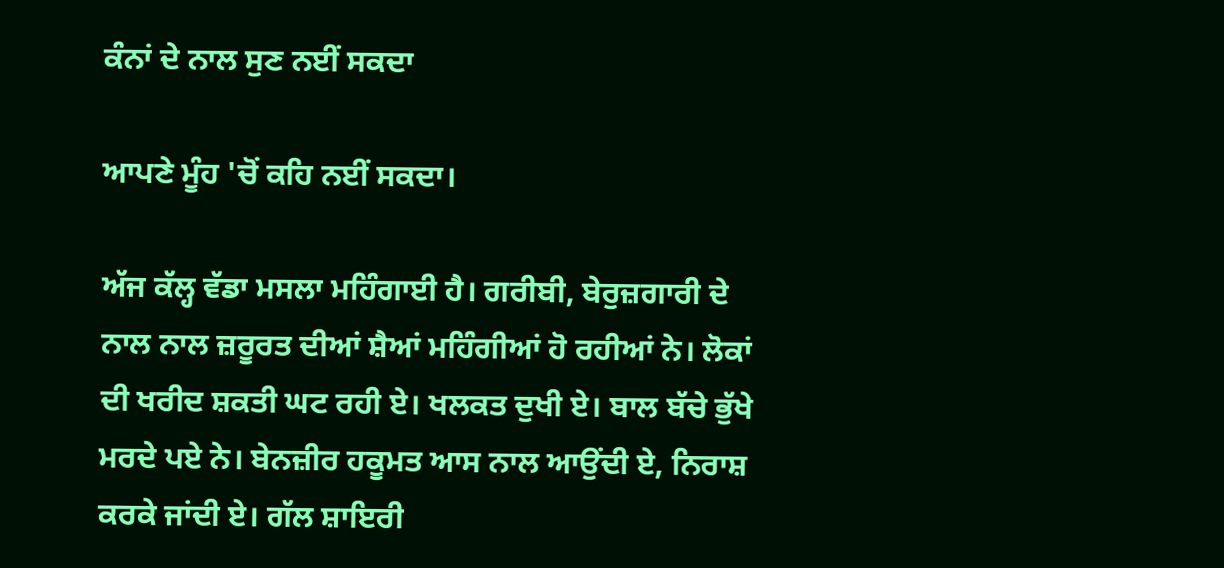ਕੰਨਾਂ ਦੇ ਨਾਲ ਸੁਣ ਨਈਂ ਸਕਦਾ

ਆਪਣੇ ਮੂੰਹ 'ਚੋਂ ਕਹਿ ਨਈਂ ਸਕਦਾ।

ਅੱਜ ਕੱਲ੍ਹ ਵੱਡਾ ਮਸਲਾ ਮਹਿੰਗਾਈ ਹੈ। ਗਰੀਬੀ, ਬੇਰੁਜ਼ਗਾਰੀ ਦੇ ਨਾਲ ਨਾਲ ਜ਼ਰੂਰਤ ਦੀਆਂ ਸ਼ੈਆਂ ਮਹਿੰਗੀਆਂ ਹੋ ਰਹੀਆਂ ਨੇ। ਲੋਕਾਂ ਦੀ ਖਰੀਦ ਸ਼ਕਤੀ ਘਟ ਰਹੀ ਏ। ਖਲਕਤ ਦੁਖੀ ਏ। ਬਾਲ ਬੱਚੇ ਭੁੱਖੇ ਮਰਦੇ ਪਏ ਨੇ। ਬੇਨਜ਼ੀਰ ਹਕੂਮਤ ਆਸ ਨਾਲ ਆਉਂਦੀ ਏ, ਨਿਰਾਸ਼ ਕਰਕੇ ਜਾਂਦੀ ਏ। ਗੱਲ ਸ਼ਾਇਰੀ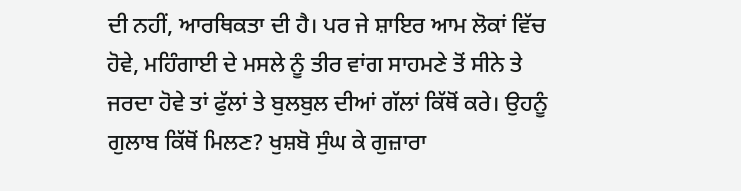ਦੀ ਨਹੀਂ, ਆਰਥਿਕਤਾ ਦੀ ਹੈ। ਪਰ ਜੇ ਸ਼ਾਇਰ ਆਮ ਲੋਕਾਂ ਵਿੱਚ ਹੋਵੇ, ਮਹਿੰਗਾਈ ਦੇ ਮਸਲੇ ਨੂੰ ਤੀਰ ਵਾਂਗ ਸਾਹਮਣੇ ਤੋਂ ਸੀਨੇ ਤੇ ਜਰਦਾ ਹੋਵੇ ਤਾਂ ਫੁੱਲਾਂ ਤੇ ਬੁਲਬੁਲ ਦੀਆਂ ਗੱਲਾਂ ਕਿੱਥੋਂ ਕਰੇ। ਉਹਨੂੰ ਗੁਲਾਬ ਕਿੱਥੋਂ ਮਿਲਣ? ਖੁਸ਼ਬੋ ਸੁੰਘ ਕੇ ਗੁਜ਼ਾਰਾ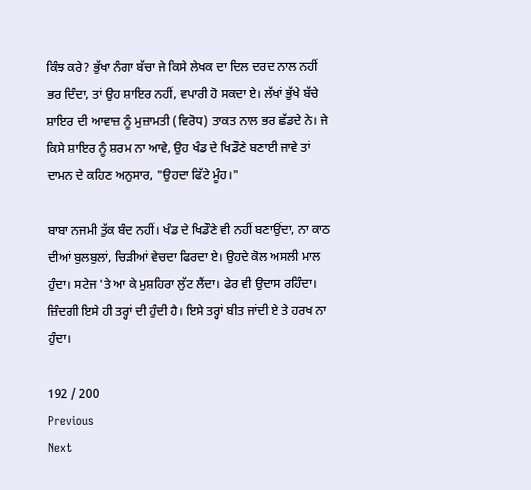ਕਿੰਝ ਕਰੇ? ਭੁੱਖਾ ਨੰਗਾ ਬੱਚਾ ਜੇ ਕਿਸੇ ਲੇਖਕ ਦਾ ਦਿਲ ਦਰਦ ਨਾਲ ਨਹੀਂ ਭਰ ਦਿੰਦਾ, ਤਾਂ ਉਹ ਸ਼ਾਇਰ ਨਹੀਂ, ਵਪਾਰੀ ਹੋ ਸਕਦਾ ਏ। ਲੱਖਾਂ ਭੁੱਖੇ ਬੱਚੇ ਸ਼ਾਇਰ ਦੀ ਆਵਾਜ਼ ਨੂੰ ਮੁਜ਼ਾਮਤੀ (ਵਿਰੋਧ) ਤਾਕਤ ਨਾਲ ਭਰ ਛੱਡਦੇ ਨੇ। ਜੇ ਕਿਸੇ ਸ਼ਾਇਰ ਨੂੰ ਸ਼ਰਮ ਨਾ ਆਵੇ, ਉਹ ਖੰਡ ਦੇ ਖਿਡੌਣੇ ਬਣਾਈ ਜਾਵੇ ਤਾਂ ਦਾਮਨ ਦੇ ਕਹਿਣ ਅਨੁਸਾਰ, "ਉਹਦਾ ਫਿੱਟੇ ਮੂੰਹ।"

ਬਾਬਾ ਨਜਮੀ ਤੁੱਕ ਬੰਦ ਨਹੀਂ। ਖੰਡ ਦੇ ਖਿਡੌਣੇ ਵੀ ਨਹੀਂ ਬਣਾਉਂਦਾ, ਨਾ ਕਾਠ ਦੀਆਂ ਬੁਲਬੁਲਾਂ, ਚਿੜੀਆਂ ਵੇਚਦਾ ਫਿਰਦਾ ਏ। ਉਹਦੇ ਕੋਲ ਅਸਲੀ ਮਾਲ ਹੁੰਦਾ। ਸਟੇਜ 'ਤੇ ਆ ਕੇ ਮੁਸ਼ਹਿਰਾ ਲੁੱਟ ਲੈਂਦਾ। ਫੇਰ ਵੀ ਉਦਾਸ ਰਹਿੰਦਾ। ਜ਼ਿੰਦਗੀ ਇਸੇ ਹੀ ਤਰ੍ਹਾਂ ਦੀ ਹੁੰਦੀ ਹੈ। ਇਸੇ ਤਰ੍ਹਾਂ ਬੀਤ ਜਾਂਦੀ ਏ ਤੇ ਹਰਖ ਨਾ ਹੁੰਦਾ।

192 / 200
Previous
Next